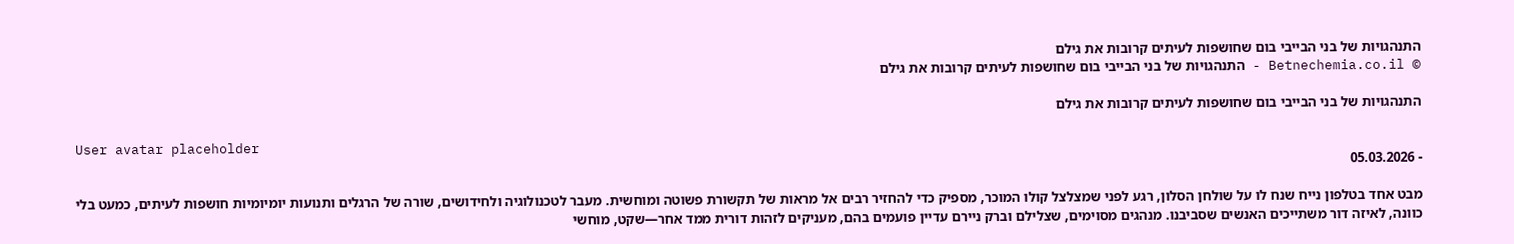התנהגויות של בני הבייבי בום שחושפות לעיתים קרובות את גילם
© Betnechemia.co.il - התנהגויות של בני הבייבי בום שחושפות לעיתים קרובות את גילם

התנהגויות של בני הבייבי בום שחושפות לעיתים קרובות את גילם

User avatar placeholder
- 05.03.2026

מבט אחד בטלפון נייח שנח לו על שולחן הסלון, רגע לפני שמצלצל קולו המוכר, מספיק כדי להחזיר רבים אל מראות של תקשורת פשוטה ומוחשית. מעבר לטכנולוגיה ולחידושים, שורה של הרגלים ותנועות יומיומיות חושפות לעיתים, כמעט בלי כוונה, לאיזה דור משתייכים האנשים שסביבנו. מנהגים מסוימים, שצלילם וברק ניירם עדיין פועמים בהם, מעניקים לזהות דורית ממד אחר—שקט, מוחשי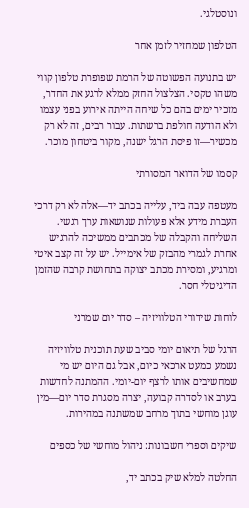ונוסטלגי.

הטלפון שמחזיר לזמן אחר

יש בתנועה הפשוטה של הרמת שפופרת טלפון קווי משהו טקסי. הצלצול החזק ממלא לרגע את החדר, מזכיר ימים בהם כל שיחה הייתה אירוע בפני עצמו ולא הודעה חולפת ברשתות. עבור רבים, זה לא רק מכשיר—זו פיסת הרגל ישנה, מקור ביטחון מוכר.

קסמו של הדואר המסורתי

מעטפה עבה ביד, עלייה בכתב יד—אלה לא רק דרכי העברת מידע אלא פעולות שנושאות ערך רגשי. השליחה והקבלה של מכתבים ממשיכה להרגיש אחרת לגמרי מהבזק של אימייל. יש על זה קצב איטי ומרגיע, ומסירת מכתב יצוקה בתחושת קרבה שהזמן הדיגיטלי חסר.

לוחות שידורי הטלוויזיה – סדר יום שמרני

הרגל של תיאום יומי סביב שעת תוכנית טלוויזיה נשמע כמעט ארכאי כיום, אבל גם היום יש מי שמחשיבים אותו לרצף יום-יומי. ההמתנה לחדשות בערב או לסדרה קבועה, יצרה מסגרת סדר יום—מין עוגן מוחשי בתוך מרחב שמשתנה במהירות.

שיקים וספרי חשבונות: ניהול מוחשי של כספים

החלטה למלא שיק בכתב יד,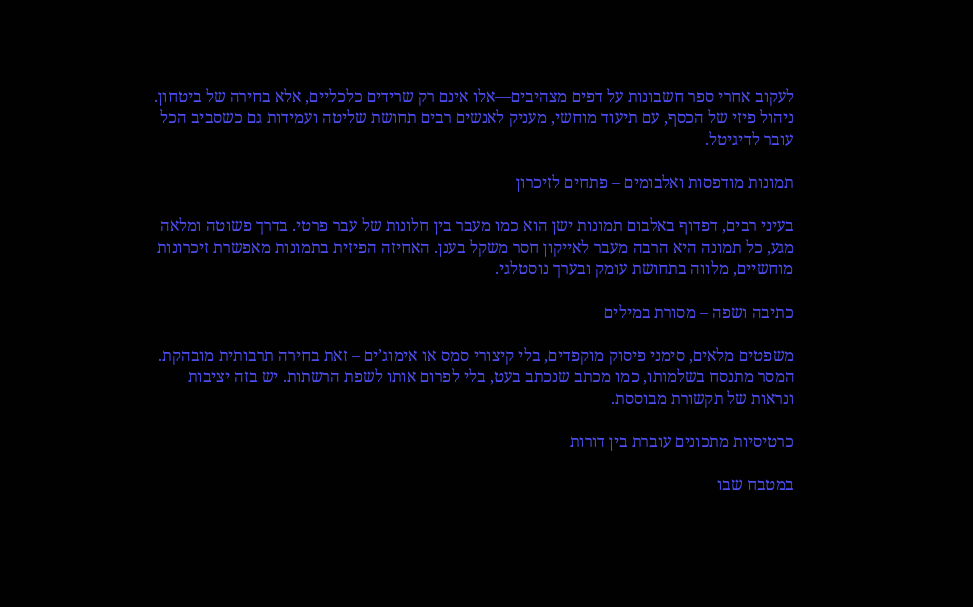לעקוב אחרי ספר חשבונות על דפים מצהיבים—אלו אינם רק שרידים כלכליים, אלא בחירה של ביטחון. ניהול פיזי של הכסף, עם תיעוד מוחשי, מעניק לאנשים רבים תחושת שליטה ועמידות גם כשסביב הכל עובר לדיגיטל.

תמונות מודפסות ואלבומים – פתחים לזיכרון

בעיני רבים, דפדוף באלבום תמונות ישן הוא כמו מעבר בין חלונות של עבר פרטי. בדרך פשוטה ומלאה מגע, כל תמונה היא הרבה מעבר לאייקון חסר משקל בענן. האחיזה הפיזית בתמונות מאפשרת זיכרונות מוחשיים, מלווה בתחושת עומק ובערך נוסטלגי.

כתיבה ושפה – מסורת במילים

משפטים מלאים, סימני פיסוק מוקפדים, בלי קיצורי סמס או אימוג’ים – זאת בחירה תרבותית מובהקת. המסר מתנסח בשלמותו, כמו מכתב שנכתב בעט, בלי לפרום אותו לשפת הרשתות. יש בזה יציבות ונראות של תקשורת מבוססת.

כרטיסיות מתכונים עוברת בין דורות

במטבח שבו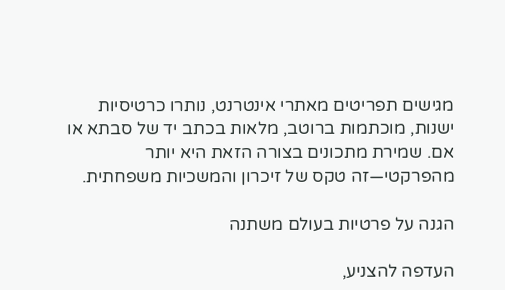מגישים תפריטים מאתרי אינטרנט, נותרו כרטיסיות ישנות, מוכתמות ברוטב, מלאות בכתב יד של סבתא או אם. שמירת מתכונים בצורה הזאת היא יותר מהפרקטי—זה טקס של זיכרון והמשכיות משפחתית.

הגנה על פרטיות בעולם משתנה

העדפה להצניע,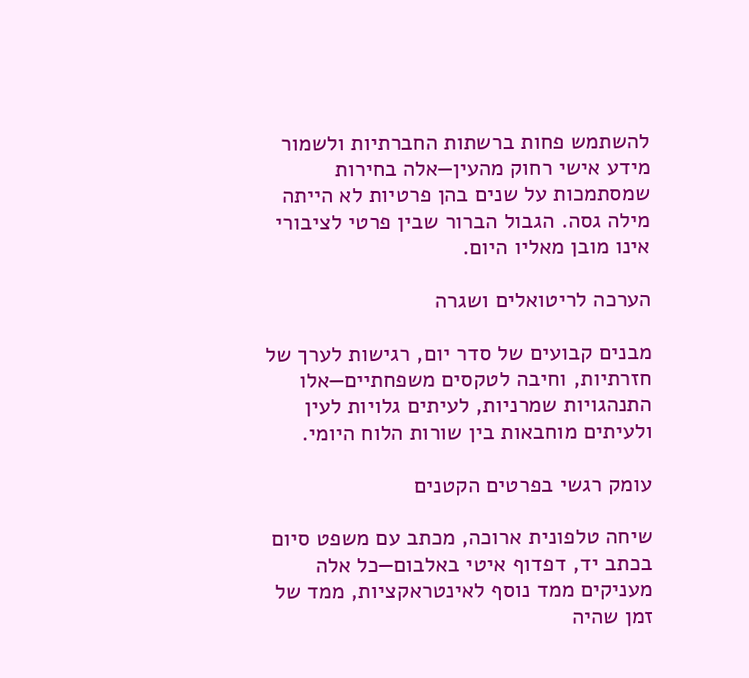להשתמש פחות ברשתות החברתיות ולשמור מידע אישי רחוק מהעין—אלה בחירות שמסתמכות על שנים בהן פרטיות לא הייתה מילה גסה. הגבול הברור שבין פרטי לציבורי אינו מובן מאליו היום.

הערכה לריטואלים ושגרה

מבנים קבועים של סדר יום, רגישות לערך של חזרתיות, וחיבה לטקסים משפחתיים—אלו התנהגויות שמרניות, לעיתים גלויות לעין ולעיתים מוחבאות בין שורות הלוח היומי.

עומק רגשי בפרטים הקטנים

שיחה טלפונית ארוכה, מכתב עם משפט סיום בכתב יד, דפדוף איטי באלבום—כל אלה מעניקים ממד נוסף לאינטראקציות, ממד של זמן שהיה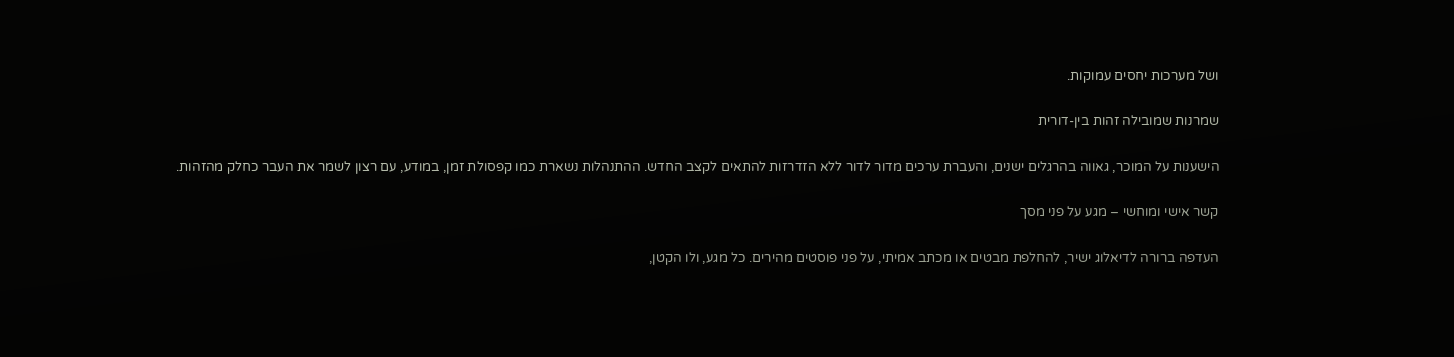ושל מערכות יחסים עמוקות.

שמרנות שמובילה זהות בין-דורית

הישענות על המוכר, גאווה בהרגלים ישנים, והעברת ערכים מדור לדור ללא הזדרזות להתאים לקצב החדש. ההתנהלות נשארת כמו קפסולת זמן, במודע, עם רצון לשמר את העבר כחלק מהזהות.

קשר אישי ומוחשי – מגע על פני מסך

העדפה ברורה לדיאלוג ישיר, להחלפת מבטים או מכתב אמיתי, על פני פוסטים מהירים. כל מגע, ולו הקטן,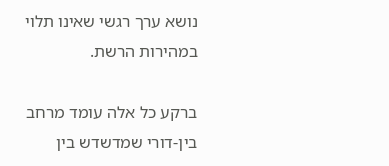נושא ערך רגשי שאינו תלוי במהירות הרשת.

ברקע כל אלה עומד מרחב בין-דורי שמדשדש בין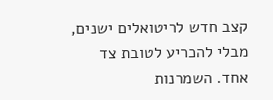קצב חדש לריטואלים ישנים, מבלי להכריע לטובת צד אחד. השמרנות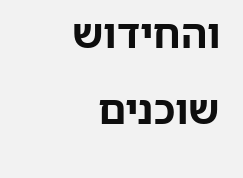והחידוש שוכנים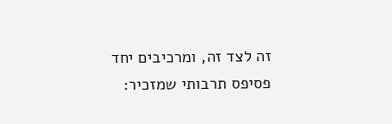זה לצד זה, ומרכיבים יחד פסיפס תרבותי שמזכיר: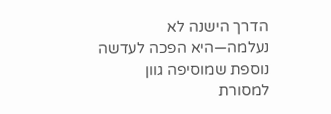הדרך הישנה לא נעלמה—היא הפכה לעדשה נוספת שמוסיפה גוון למסורת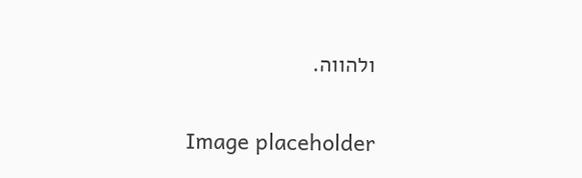ולהווה.

Image placeholder